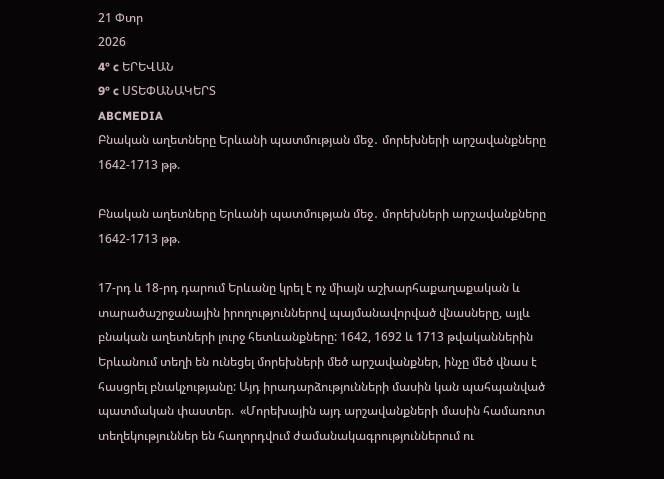21 Փտր
2026
4° c ԵՐԵՎԱՆ
9° c ՍՏԵՓԱՆԱԿԵՐՏ
ABCMEDIA
Բնական աղետները Երևանի պատմության մեջ․ մորեխների արշավանքները 1642-1713 թթ.

Բնական աղետները Երևանի պատմության մեջ․ մորեխների արշավանքները 1642-1713 թթ.

17-րդ և 18-րդ դարում Երևանը կրել է ոչ միայն աշխարհաքաղաքական և տարածաշրջանային իրողություններով պայմանավորված վնասները, այլև բնական աղետների լուրջ հետևանքները: 1642, 1692 և 1713 թվականներին Երևանում տեղի են ունեցել մորեխների մեծ արշավանքներ, ինչը մեծ վնաս է հասցրել բնակչությանը: Այդ իրադարձությունների մասին կան պահպանված պատմական փաստեր.  «Մորեխային այդ արշավանքների մասին համառոտ տեղեկություններ են հաղորդվում ժամանակագրություններում ու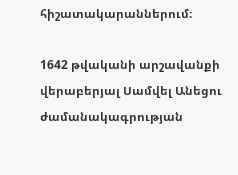հիշատակարաններում։

1642 թվականի արշավանքի վերաբերյալ Սամվել Անեցու ժամանակագրության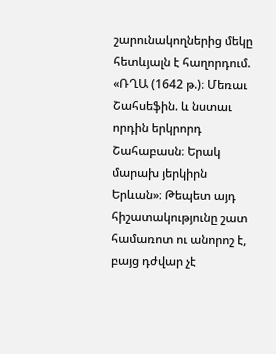շարունակողներից մեկը հետևյալն է հաղորդում. «ՌՂԱ (1642 թ.)։ Մեռաւ Շահսեֆին. և նստաւ որդին երկրորդ Շահաբասն։ Երակ մարախ յերկիրն Երևան»։ Թեպետ այդ հիշատակությունը շատ համառոտ ու անորոշ է, բայց դժվար չէ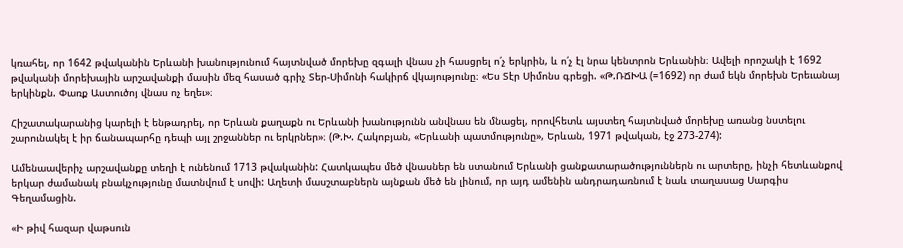կռահել, որ 1642 թվականին Երևանի խանությունում հայտնված մորեխը զգալի վնաս չի հասցրել ո՛չ երկրին, և ո՛չ էլ նրա կենտրոն Երևանին։ Ավելի որոշակի է 1692 թվականի մորեխային արշավանքի մասին մեզ հասած գրիչ Տեր-Սիմոնի հակիրճ վկայությունը։ «Ես Տէր Սիմոնս գրեցի. «Թ.ՌՃԽԱ (=1692) որ ժամ եկն մորեխն Երեւանայ երկինքն. Փառք Աստուծոյ վնաս ոչ եղեւ»։

Հիշատակարանից կարելի է ենթադրել, որ Երևան քաղաքն ու Երևանի խանությունն անվնաս են մնացել, որովհետև այստեղ հայտնված մորեխը առանց նստելու շարունակել է իր ճանապարհը դեպի այլ շրջաններ ու երկրներ»։ (Թ.Խ. Հակոբյան, «Երևանի պատմությունը», Երևան, 1971 թվական, էջ 273-274):

Ամենաավերիչ արշավանքը տեղի է ունենում 1713 թվականին: Հատկապես մեծ վնասներ են ստանում Երևանի ցանքատարածություններն ու արտերը, ինչի հետևանքով երկար ժամանակ բնակչությունը մատնվում է սովի: Աղետի մասշտաբներն այնքան մեծ են լինում, որ այդ ամենին անդրադառնում է նաև տաղասաց Սարգիս Գեղամացին.

«Ի թիվ հազար վաթսուն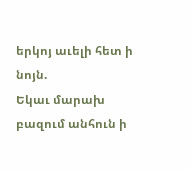երկոյ աւելի հետ ի նոյն.
Եկաւ մարախ բազում անհուն ի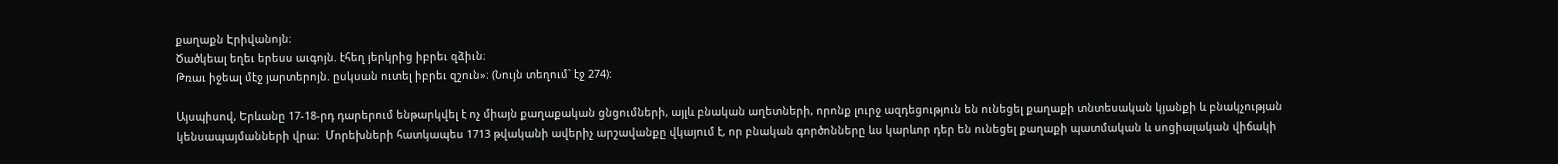քաղաքն Էրիվանոյն։
Ծածկեալ եղեւ երեսս աւգոյն. էհեղ յերկրից իբրեւ զձիւն։
Թռաւ իջեալ մէջ յարտերոյն. ըսկսան ուտել իբրեւ զշուն»։ (Նույն տեղում` էջ 274):

Այսպիսով, Երևանը 17-18-րդ դարերում ենթարկվել է ոչ միայն քաղաքական ցնցումների, այլև բնական աղետների, որոնք լուրջ ազդեցություն են ունեցել քաղաքի տնտեսական կյանքի և բնակչության կենսապայմանների վրա։  Մորեխների հատկապես 1713 թվականի ավերիչ արշավանքը վկայում է, որ բնական գործոնները ևս կարևոր դեր են ունեցել քաղաքի պատմական և սոցիալական վիճակի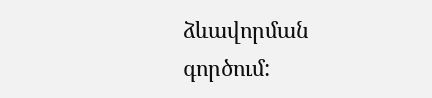ձևավորման գործում: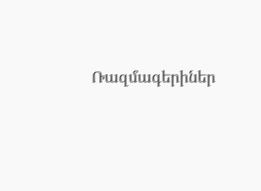Ռազմագերիներ